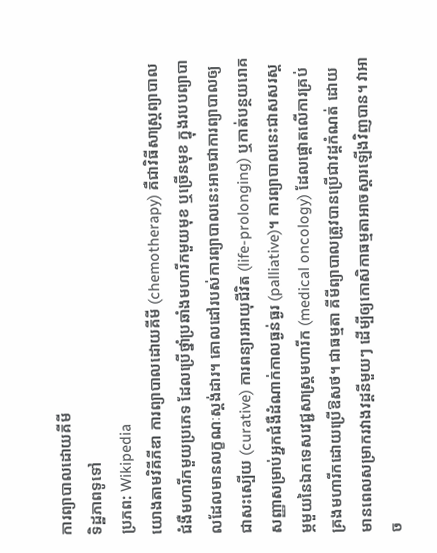ការព្យាបាលដោយគីមី
ទិដ្ឋភាពទូទៅ
ប្រភព: Wikipedia
យោងតាមវិគីភីឌា ការព្យាបាលដោយគីមី (chemotherapy) គឺជាវិធីសាស្ត្រព្យាបាលជំងឺមហារីកមួយប្រភេទ ដែលប្រើថ្នាំប្រឆាំងមហារីកមួយមុខ ឬច្រើនមុខ ក្នុងរបបព្យាបាលដែលមានលក្ខណៈស្តង់ដារ។ គោលដៅរបស់ការព្យាបាលនេះអាចជាការព្យាបាលឲ្យជាសះស្បើយ (curative) ការពន្យារអាយុជីវិត (life-prolonging) ឬកាត់បន្ថយរោគសញ្ញាសម្រាប់អ្នកជំងឺដំណាក់កាលធ្ងន់ធ្ងរ (palliative)។ ការព្យាបាលនេះជាសសរស្តម្ភមួយនៃឯកទេសវេជ្ជសាស្ត្រមហារីក (medical oncology) ដែលផ្តោតលើការគ្រប់គ្រងមហារីកដោយប្រើឱសថ។ ជាធម្មតា គីមីព្យាបាលត្រូវបានប្រើជាវដ្តកំណត់ ដោយមានពេលសម្រាករវាងវដ្តនីមួយៗ ដើម្បីឲ្យកោសិកាធម្មតាអាចស្តារឡើងវិញបាន។ វាអាច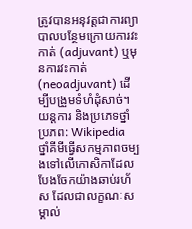ត្រូវបានអនុវត្តជាការព្យាបាលបន្ថែមក្រោយការវះកាត់ (adjuvant) ឬមុនការវះកាត់ (neoadjuvant) ដើម្បីបង្រួមទំហំដុំសាច់។
យន្តការ និងប្រភេទថ្នាំ
ប្រភព: Wikipedia
ថ្នាំគីមីធ្វើសកម្មភាពចម្បងទៅលើកោសិកាដែលបែងចែកយ៉ាងឆាប់រហ័ស ដែលជាលក្ខណៈសម្គាល់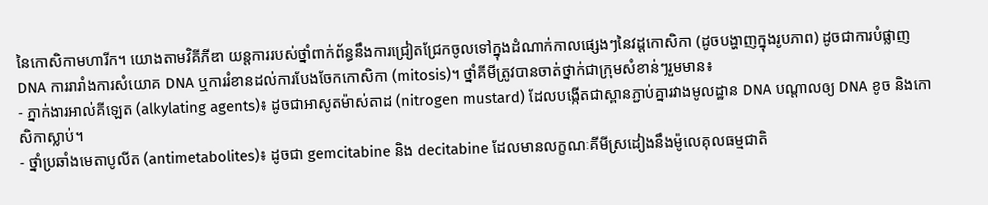នៃកោសិកាមហារីក។ យោងតាមវិគីភីឌា យន្តការរបស់ថ្នាំពាក់ព័ន្ធនឹងការជ្រៀតជ្រែកចូលទៅក្នុងដំណាក់កាលផ្សេងៗនៃវដ្តកោសិកា (ដូចបង្ហាញក្នុងរូបភាព) ដូចជាការបំផ្លាញ DNA ការរារាំងការសំយោគ DNA ឬការរំខានដល់ការបែងចែកកោសិកា (mitosis)។ ថ្នាំគីមីត្រូវបានចាត់ថ្នាក់ជាក្រុមសំខាន់ៗរួមមាន៖
- ភ្នាក់ងារអាល់គីឡេត (alkylating agents)៖ ដូចជាអាសូតម៉ាស់តាដ (nitrogen mustard) ដែលបង្កើតជាស្ពានភ្ជាប់គ្នារវាងមូលដ្ឋាន DNA បណ្តាលឲ្យ DNA ខូច និងកោសិកាស្លាប់។
- ថ្នាំប្រឆាំងមេតាបូលីត (antimetabolites)៖ ដូចជា gemcitabine និង decitabine ដែលមានលក្ខណៈគីមីស្រដៀងនឹងម៉ូលេគុលធម្មជាតិ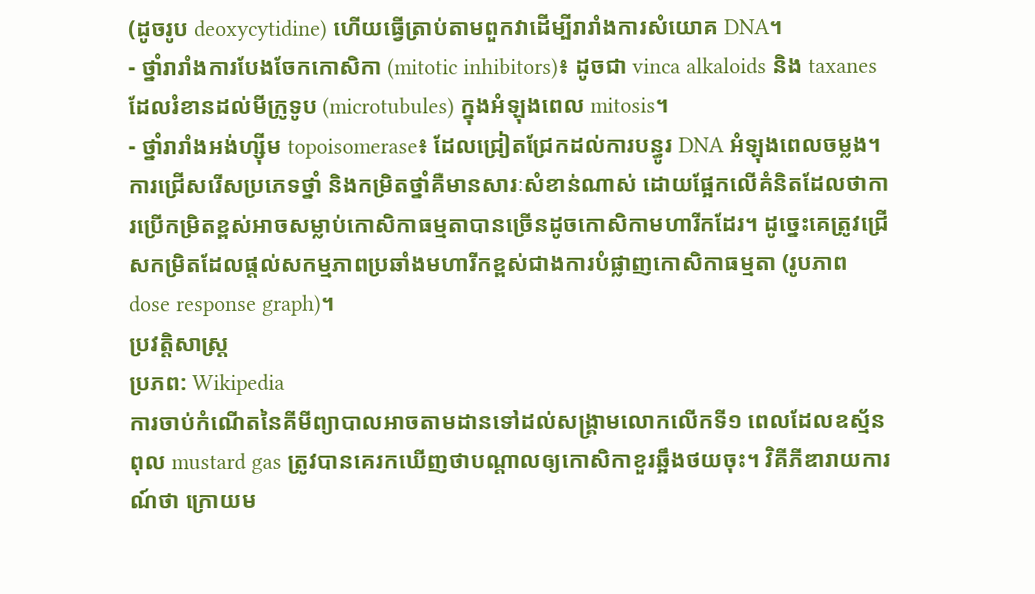(ដូចរូប deoxycytidine) ហើយធ្វើត្រាប់តាមពួកវាដើម្បីរារាំងការសំយោគ DNA។
- ថ្នាំរារាំងការបែងចែកកោសិកា (mitotic inhibitors)៖ ដូចជា vinca alkaloids និង taxanes ដែលរំខានដល់មីក្រូទូប (microtubules) ក្នុងអំឡុងពេល mitosis។
- ថ្នាំរារាំងអង់ហ្ស៊ីម topoisomerase៖ ដែលជ្រៀតជ្រែកដល់ការបន្ធូរ DNA អំឡុងពេលចម្លង។
ការជ្រើសរើសប្រភេទថ្នាំ និងកម្រិតថ្នាំគឺមានសារៈសំខាន់ណាស់ ដោយផ្អែកលើគំនិតដែលថាការប្រើកម្រិតខ្ពស់អាចសម្លាប់កោសិកាធម្មតាបានច្រើនដូចកោសិកាមហារីកដែរ។ ដូច្នេះគេត្រូវជ្រើសកម្រិតដែលផ្តល់សកម្មភាពប្រឆាំងមហារីកខ្ពស់ជាងការបំផ្លាញកោសិកាធម្មតា (រូបភាព dose response graph)។
ប្រវត្តិសាស្ត្រ
ប្រភព: Wikipedia
ការចាប់កំណើតនៃគីមីព្យាបាលអាចតាមដានទៅដល់សង្គ្រាមលោកលើកទី១ ពេលដែលឧស្ម័នពុល mustard gas ត្រូវបានគេរកឃើញថាបណ្តាលឲ្យកោសិកាខួរឆ្អឹងថយចុះ។ វិគីភីឌារាយការណ៍ថា ក្រោយម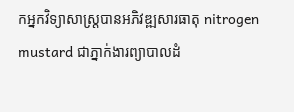កអ្នកវិទ្យាសាស្ត្របានអភិវឌ្ឍសារធាតុ nitrogen mustard ជាភ្នាក់ងារព្យាបាលដំ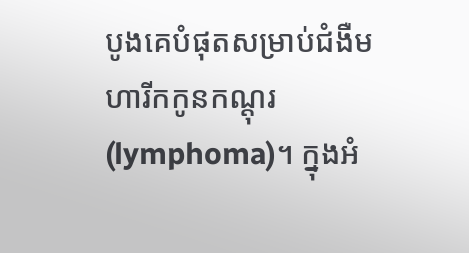បូងគេបំផុតសម្រាប់ជំងឺមហារីកកូនកណ្តុរ (lymphoma)។ ក្នុងអំ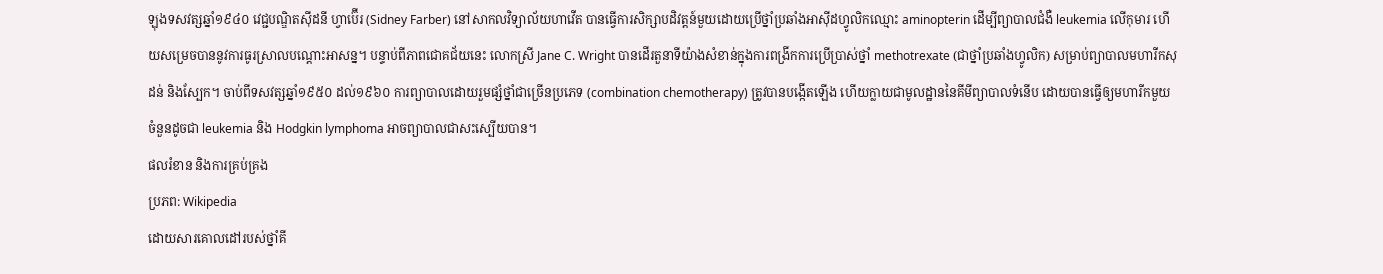ឡុងទសវត្សឆ្នាំ១៩៤០ វេជ្ជបណ្ឌិតស៊ីដនី ហ្វាប៊ើរ (Sidney Farber) នៅសាកលវិទ្យាល័យហាវើត បានធ្វើការសិក្សាបដិវត្តន៍មួយដោយប្រើថ្នាំប្រឆាំងអាស៊ីដហ្វូលិកឈ្មោះ aminopterin ដើម្បីព្យាបាលជំងឺ leukemia លើកុមារ ហើយសម្រេចបាននូវការធូរស្រាលបណ្តោះអាសន្ន។ បន្ទាប់ពីភាពជោគជ័យនេះ លោកស្រី Jane C. Wright បានដើរតួនាទីយ៉ាងសំខាន់ក្នុងការពង្រីកការប្រើប្រាស់ថ្នាំ methotrexate (ជាថ្នាំប្រឆាំងហ្វូលិក) សម្រាប់ព្យាបាលមហារីកសុដន់ និងស្បែក។ ចាប់ពីទសវត្សឆ្នាំ១៩៥០ ដល់១៩៦០ ការព្យាបាលដោយរួមផ្សំថ្នាំជាច្រើនប្រភេទ (combination chemotherapy) ត្រូវបានបង្កើតឡើង ហើយក្លាយជាមូលដ្ឋាននៃគីមីព្យាបាលទំនើប ដោយបានធ្វើឲ្យមហារីកមួយចំនួនដូចជា leukemia និង Hodgkin lymphoma អាចព្យាបាលជាសះស្បើយបាន។
ផលរំខាន និងការគ្រប់គ្រង
ប្រភព: Wikipedia
ដោយសារគោលដៅរបស់ថ្នាំគី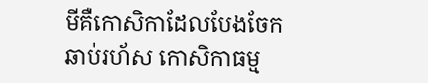មីគឺកោសិកាដែលបែងចែកឆាប់រហ័ស កោសិកាធម្ម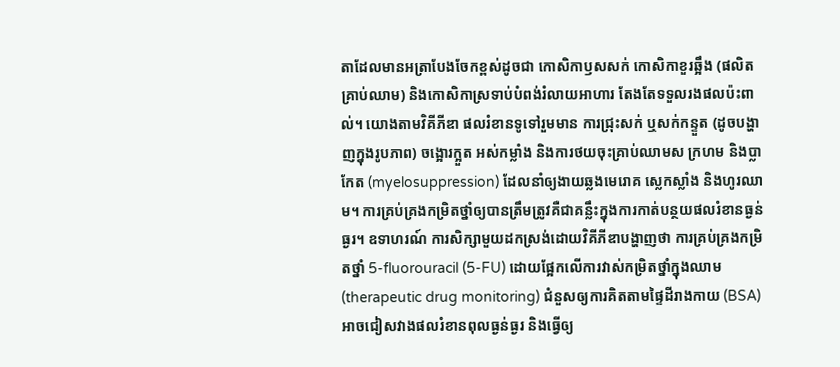តាដែលមានអត្រាបែងចែកខ្ពស់ដូចជា កោសិកាឫសសក់ កោសិកាខួរឆ្អឹង (ផលិតគ្រាប់ឈាម) និងកោសិកាស្រទាប់បំពង់រំលាយអាហារ តែងតែទទួលរងផលប៉ះពាល់។ យោងតាមវិគីភីឌា ផលរំខានទូទៅរួមមាន ការជ្រុះសក់ ឬសក់កន្ទួត (ដូចបង្ហាញក្នុងរូបភាព) ចង្អោរក្អួត អស់កម្លាំង និងការថយចុះគ្រាប់ឈាមស ក្រហម និងប្លាកែត (myelosuppression) ដែលនាំឲ្យងាយឆ្លងមេរោគ ស្លេកស្លាំង និងហូរឈាម។ ការគ្រប់គ្រងកម្រិតថ្នាំឲ្យបានត្រឹមត្រូវគឺជាគន្លឹះក្នុងការកាត់បន្ថយផលរំខានធ្ងន់ធ្ងរ។ ឧទាហរណ៍ ការសិក្សាមួយដកស្រង់ដោយវិគីភីឌាបង្ហាញថា ការគ្រប់គ្រងកម្រិតថ្នាំ 5-fluorouracil (5-FU) ដោយផ្អែកលើការវាស់កម្រិតថ្នាំក្នុងឈាម (therapeutic drug monitoring) ជំនួសឲ្យការគិតតាមផ្ទៃដីរាងកាយ (BSA) អាចជៀសវាងផលរំខានពុលធ្ងន់ធ្ងរ និងធ្វើឲ្យ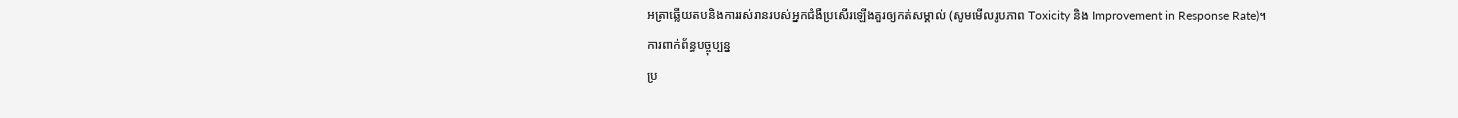អត្រាឆ្លើយតបនិងការរស់រានរបស់អ្នកជំងឺប្រសើរឡើងគួរឲ្យកត់សម្គាល់ (សូមមើលរូបភាព Toxicity និង Improvement in Response Rate)។
ការពាក់ព័ន្ធបច្ចុប្បន្ន
ប្រ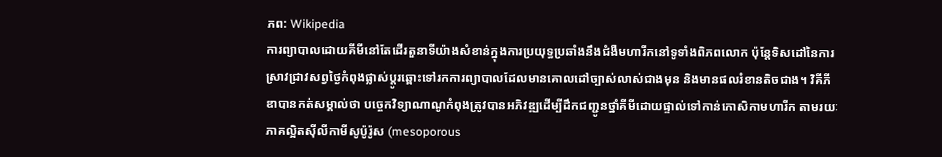ភព: Wikipedia
ការព្យាបាលដោយគីមីនៅតែដើរតួនាទីយ៉ាងសំខាន់ក្នុងការប្រយុទ្ធប្រឆាំងនឹងជំងឺមហារីកនៅទូទាំងពិភពលោក ប៉ុន្តែទិសដៅនៃការស្រាវជ្រាវសព្វថ្ងៃកំពុងផ្លាស់ប្តូរឆ្ពោះទៅរកការព្យាបាលដែលមានគោលដៅច្បាស់លាស់ជាងមុន និងមានផលរំខានតិចជាង។ វិគីភីឌាបានកត់សម្គាល់ថា បច្ចេកវិទ្យាណាណូកំពុងត្រូវបានអភិវឌ្ឍដើម្បីដឹកជញ្ជូនថ្នាំគីមីដោយផ្ទាល់ទៅកាន់កោសិកាមហារីក តាមរយៈភាគល្អិតស៊ីលីកាមីសូប៉ូរ៉ូស (mesoporous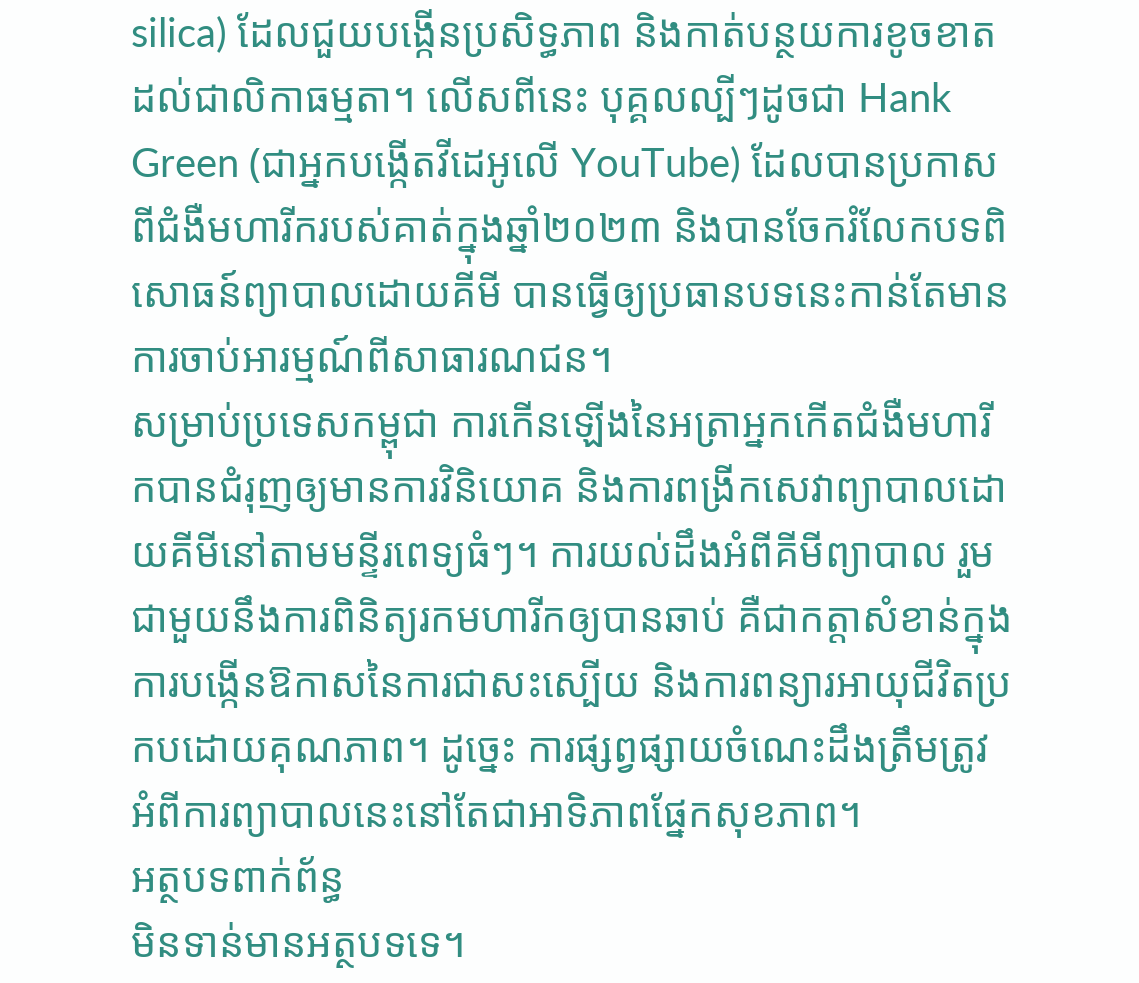silica) ដែលជួយបង្កើនប្រសិទ្ធភាព និងកាត់បន្ថយការខូចខាតដល់ជាលិកាធម្មតា។ លើសពីនេះ បុគ្គលល្បីៗដូចជា Hank Green (ជាអ្នកបង្កើតវីដេអូលើ YouTube) ដែលបានប្រកាសពីជំងឺមហារីករបស់គាត់ក្នុងឆ្នាំ២០២៣ និងបានចែករំលែកបទពិសោធន៍ព្យាបាលដោយគីមី បានធ្វើឲ្យប្រធានបទនេះកាន់តែមានការចាប់អារម្មណ៍ពីសាធារណជន។
សម្រាប់ប្រទេសកម្ពុជា ការកើនឡើងនៃអត្រាអ្នកកើតជំងឺមហារីកបានជំរុញឲ្យមានការវិនិយោគ និងការពង្រីកសេវាព្យាបាលដោយគីមីនៅតាមមន្ទីរពេទ្យធំៗ។ ការយល់ដឹងអំពីគីមីព្យាបាល រួមជាមួយនឹងការពិនិត្យរកមហារីកឲ្យបានឆាប់ គឺជាកត្តាសំខាន់ក្នុងការបង្កើនឱកាសនៃការជាសះស្បើយ និងការពន្យារអាយុជីវិតប្រកបដោយគុណភាព។ ដូច្នេះ ការផ្សព្វផ្សាយចំណេះដឹងត្រឹមត្រូវអំពីការព្យាបាលនេះនៅតែជាអាទិភាពផ្នែកសុខភាព។
អត្ថបទពាក់ព័ន្ធ
មិនទាន់មានអត្ថបទទេ។